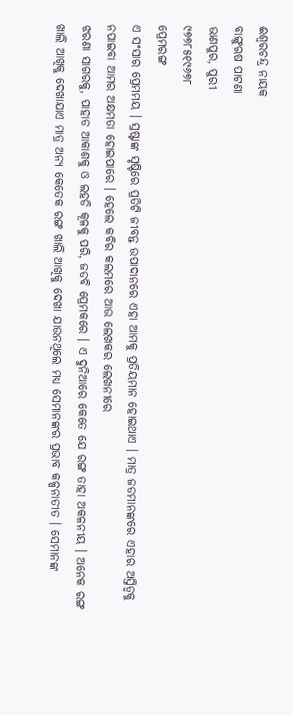ଈଶ୍ୱରଚନ୍ଦ୍ର ନାୟକ
ବାଙ୍ଗୁଋଷ ପାଟଣା
ଭାଣପୁର, ପୁରୀ
୯୭୭୮୫୧୯୬୭୮
ପ୍ରେମରଙ୍ଗ
ଏ ସଂସାର ପ୍ରେମମୟ । ସ୍ରଷ୍ଟାଙ୍କ ସୃଷ୍ଟିରେ ପ୍ରତିଟି ଜୀବନ୍ତ ଉପାଦାନରେ ଏହା ଆମକୁ ପ୍ରତିୟମାନ ହୋଇଥାଏ । ମାତ୍ର ଜଡମାନଙ୍କରେ ଏହାର ଅସ୍ତିତ୍ୱକୁ ନପାଇବା ଆମର ଅକ୍ଷମତା ହୋଇପାରେ । ହେଲେ କବିର କଲମରେ ଆଉ ଲେଖକର ଲେଖନୀରେ
ଝରଣା ସାଗରକୁ, ପାହାଡ ଆକାଶକୁ ଓ ଲହଡି କୂଳକୁ ପରି, ଜଡବି ପ୍ରେମକରେ । ଏ ଦୁନିଆରେ କେତେ ଯେ ରଙ୍ଗ ତାହା ଅକଳନୀୟ । ଅନେକ ରଙ୍ଗ ଖାଲି ଆଖିକୁ ଦେଖାଯାଏ ମାତ୍ର ଅନ୍ୟ କେତେକ ରଙ୍ଗ ଖାଲି ଆଖିକୁ ଦେଖା ଯାଉନଥିଲେ ମଧ୍ୟ ସେମାନଙ୍କର ପ୍ରଭାବ କଳ୍ପନାତୀତ । ସେମାନଙ୍କ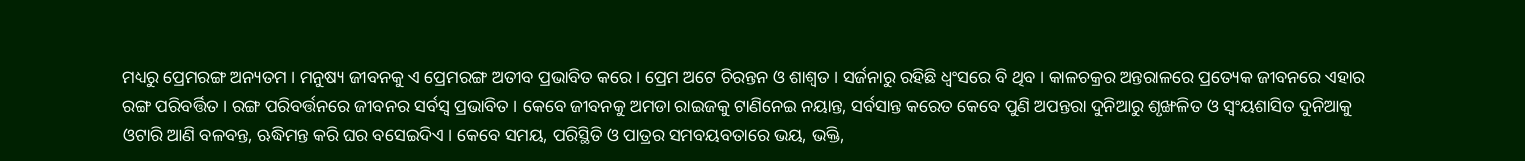ମଧ୍ୟରୁ ପ୍ରେମରଙ୍ଗ ଅନ୍ୟତମ । ମନୁଷ୍ୟ ଜୀବନକୁ ଏ ପ୍ରେମରଙ୍ଗ ଅତୀବ ପ୍ରଭାବିତ କରେ । ପ୍ରେମ ଅଟେ ଚିରନ୍ତନ ଓ ଶାଶ୍ୱତ । ସର୍ଜନାରୁ ରହିଛି ଧ୍ୱଂସରେ ବି ଥିବ । କାଳଚକ୍ରର ଅନ୍ତରାଳରେ ପ୍ରତ୍ୟେକ ଜୀବନରେ ଏହାର ରଙ୍ଗ ପରିବର୍ତ୍ତିତ । ରଙ୍ଗ ପରିବର୍ତ୍ତନରେ ଜୀବନର ସର୍ବସ୍ୱ ପ୍ରଭାବିତ । କେବେ ଜୀବନକୁ ଅମଡା ରାଇଜକୁ ଟାଣିନେଇ ନୟାନ୍ତ, ସର୍ବସାନ୍ତ କରେତ କେବେ ପୁଣି ଅପନ୍ତରା ଦୁନିଆରୁ ଶୃଙ୍ଖଳିତ ଓ ସ୍ୱଂୟଶାସିତ ଦୁନିଆକୁ ଓଟାରି ଆଣି ବଳବନ୍ତ, ଋଦ୍ଧିମନ୍ତ କରି ଘର ବସେଇଦିଏ । କେବେ ସମୟ, ପରିସ୍ଥିତି ଓ ପାତ୍ରର ସମବୟବତାରେ ଭୟ, ଭକ୍ତି,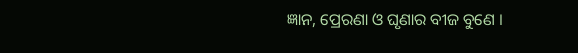ଜ୍ଞାନ, ପ୍ରେରଣା ଓ ଘୃଣାର ବୀଜ ବୁଣେ ।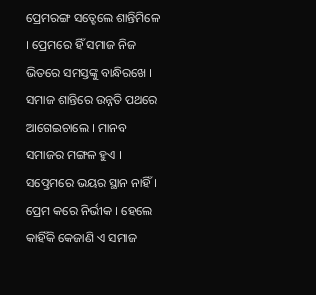ପ୍ରେମରଙ୍ଗ ସତ୍ହେଲେ ଶାନ୍ତିମିଳେ । ପ୍ରେମରେ ହିଁ ସମାଜ ନିଜ ଭିତରେ ସମସ୍ତଙ୍କୁ ବାନ୍ଧିରଖେ । ସମାଜ ଶାନ୍ତିରେ ଉନ୍ନତି ପଥରେ ଆଗେଇଚାଲେ । ମାନବ ସମାଜର ମଙ୍ଗଳ ହୁଏ ।
ସତ୍ପ୍ରେମରେ ଭୟର ସ୍ଥାନ ନାହିଁ । ପ୍ରେମ କରେ ନିର୍ଭୀକ । ହେଲେ କାହିଁକି କେଜାଣି ଏ ସମାଜ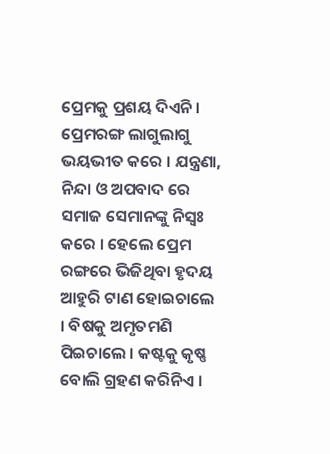ପ୍ରେମକୁ ପ୍ରଶୟ ଦିଏନି । ପ୍ରେମରଙ୍ଗ ଲାଗୁଲାଗୁ ଭୟଭୀତ କରେ । ଯନ୍ତ୍ରଣା, ନିନ୍ଦା ଓ ଅପବାଦ ରେ ସମାଜ ସେମାନଙ୍କୁ ନିସ୍ୱଃ କରେ । ହେଲେ ପ୍ରେମ ରଙ୍ଗରେ ଭିଜିଥିବା ହୃଦୟ ଆହୁରି ଟାଣ ହୋଇଚାଲେ । ବିଷକୁ ଅମୃତମଣି ପିଇଚାଲେ । କଷ୍ଟକୁ କୃଷ୍ଣ ବୋଲି ଗ୍ରହଣ କରିନିଏ ।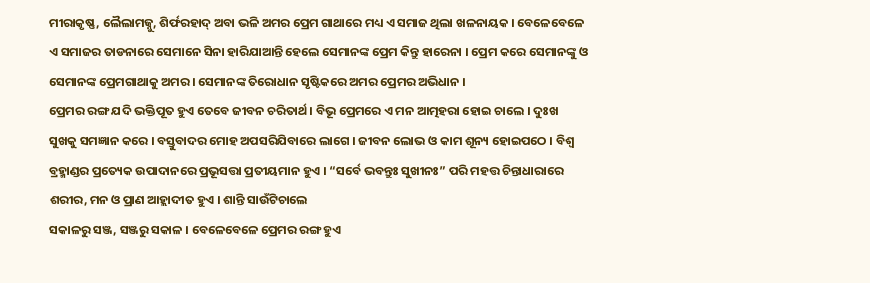ମୀରାକୃଷ୍ଣ, ଲୈଲାମଜ୍ନୁ, ଶିର୍ଫରହାଦ୍ ଅବା ଭଳି ଅମର ପ୍ରେମ ଗାଥାରେ ମଧ୍ୟ ଏ ସମାଜ ଥିଲା ଖଳନାୟକ । ବେଳେବେଳେ ଏ ସମାଜର ତାଡନାରେ ସେମାନେ ସିନା ହାରିଯାଆନ୍ତି ହେଲେ ସେମାନଙ୍କ ପ୍ରେମ କିନ୍ତୁ ହାରେନା । ପ୍ରେମ କରେ ସେମାନଙ୍କୁ ଓ ସେମାନଙ୍କ ପ୍ରେମଗାଥାକୁ ଅମର । ସେମାନଙ୍କ ତିରୋଧାନ ସୃଷ୍ଟିକରେ ଅମର ପ୍ରେମର ଅଭିଧାନ ।
ପ୍ରେମର ରଙ୍ଗ ଯଦି ଭକ୍ତିପୂତ ହୁଏ ତେବେ ଜୀବନ ଚରିତାର୍ଥ । ବିଭୂ ପ୍ରେମରେ ଏ ମନ ଆତ୍ମହରା ହୋଇ ଚାଲେ । ଦୁଃଖ ସୁଖକୁ ସମଜ୍ଞାନ କରେ । ବସ୍ତୁବାଦର ମୋହ ଅପସରିଯିବାରେ ଲାଗେ । ଜୀବନ ଲୋଭ ଓ କାମ ଶୂନ୍ୟ ହୋଇପଠେ । ବିଶ୍ୱ ବ୍ରହ୍ମାଣ୍ଡର ପ୍ରତ୍ୟେକ ଉପାଦାନରେ ପ୍ରଭୂସତ୍ତା ପ୍ରତୀୟମାନ ହୁଏ । “ସର୍ବେ ଭବନ୍ତୁଃ ସୁଖୀନଃ” ପରି ମହତ୍ତ ଚିନ୍ତାଧାରାରେ ଶରୀର, ମନ ଓ ପ୍ରାଣ ଆହ୍ଲାଦୀତ ହୁଏ । ଶାନ୍ତି ସାଉଁଟିଚାଲେ
ସକାଳରୁ ସଞ୍ଜ, ସଞ୍ଜରୁ ସକାଳ । ବେଳେବେଳେ ପ୍ରେମର ରଙ୍ଗ ହୁଏ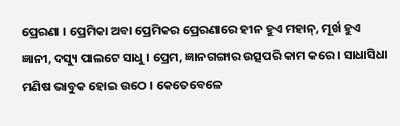ପ୍ରେରଣା । ପ୍ରେମିକା ଅବା ପ୍ରେମିକର ପ୍ରେରଣାରେ ହୀନ ହୁଏ ମହାନ୍, ମୂର୍ଖ ହୁଏ ଜ୍ଞାନୀ, ଦସ୍ୟୁ ପାଲଟେ ସାଧୁ । ପ୍ରେମ, ଜ୍ଞାନଗଙ୍ଗାର ଉତ୍ସପରି କାମ କରେ । ସାଧାସିଧା ମଣିଷ ଭାବୁକ ହୋଇ ଉଠେ । କେତେବେଳେ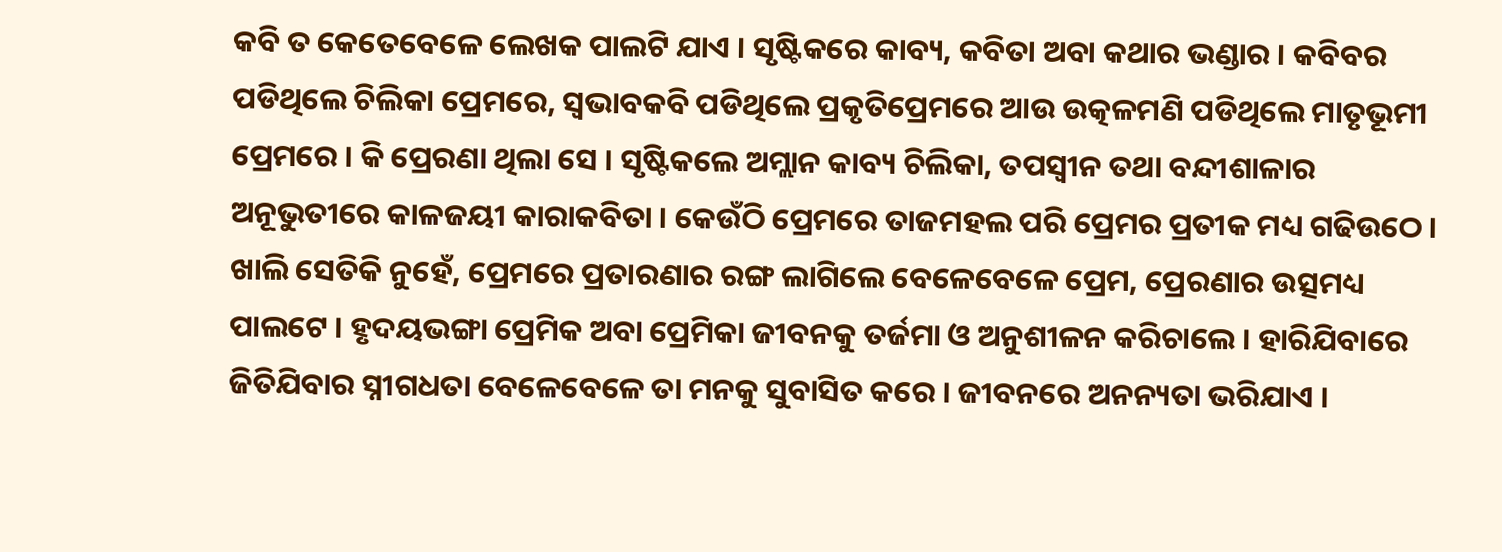କବି ତ କେତେବେଳେ ଲେଖକ ପାଲଟି ଯାଏ । ସୃଷ୍ଟିକରେ କାବ୍ୟ, କବିତା ଅବା କଥାର ଭଣ୍ଡାର । କବିବର ପଡିଥିଲେ ଚିଲିକା ପ୍ରେମରେ, ସ୍ୱଭାବକବି ପଡିଥିଲେ ପ୍ରକୃତିପ୍ରେମରେ ଆଉ ଉତ୍କଳମଣି ପଡିଥିଲେ ମାତୃଭୂମୀ ପ୍ରେମରେ । କି ପ୍ରେରଣା ଥିଲା ସେ । ସୃଷ୍ଟିକଲେ ଅମ୍ଲାନ କାବ୍ୟ ଚିଲିକା, ତପସ୍ୱୀନ ତଥା ବନ୍ଦୀଶାଳାର ଅନୂଭୁତୀରେ କାଳଜୟୀ କାରାକବିତା । କେଉଁଠି ପ୍ରେମରେ ତାଜମହଲ ପରି ପ୍ରେମର ପ୍ରତୀକ ମଧ୍ୟ ଗଢିଉଠେ । ଖାଲି ସେତିକି ନୁହେଁ, ପ୍ରେମରେ ପ୍ରତାରଣାର ରଙ୍ଗ ଲାଗିଲେ ବେଳେବେଳେ ପ୍ରେମ, ପ୍ରେରଣାର ଉତ୍ସମଧ୍ୟ ପାଲଟେ । ହୃଦୟଭଙ୍ଗା ପ୍ରେମିକ ଅବା ପ୍ରେମିକା ଜୀବନକୁ ତର୍ଜମା ଓ ଅନୁଶୀଳନ କରିଚାଲେ । ହାରିଯିବାରେ ଜିତିଯିବାର ସ୍ନୀଗଧତା ବେଳେବେଳେ ତା ମନକୁ ସୁବାସିତ କରେ । ଜୀବନରେ ଅନନ୍ୟତା ଭରିଯାଏ ।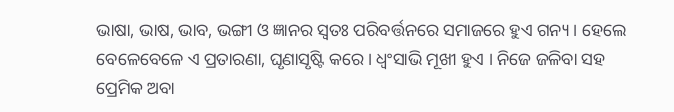ଭାଷା, ଭାଷ, ଭାବ, ଭଙ୍ଗୀ ଓ ଜ୍ଞାନର ସ୍ୱତଃ ପରିବର୍ତ୍ତନରେ ସମାଜରେ ହୁଏ ଗନ୍ୟ । ହେଲେ ବେଳେବେଳେ ଏ ପ୍ରତାରଣା, ଘୃଣାସୃଷ୍ଟି କରେ । ଧ୍ୱଂସାଭି ମୂଖୀ ହୁଏ । ନିଜେ ଜଳିବା ସହ ପ୍ରେମିକ ଅବା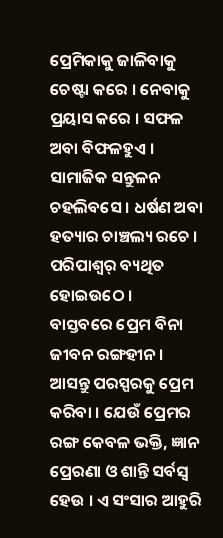ପ୍ରେମିକାକୁ ଜାଳିବାକୁ ଚେଷ୍ଟା କରେ । ନେବାକୁ ପ୍ରୟାସ କରେ । ସଫଳ ଅବା ବିଫଳହୁଏ । ସାମାଜିକ ସନ୍ତୁଳନ ଚହଲିବସେ । ଧର୍ଷଣ ଅବା ହତ୍ୟାର ଚାଞ୍ଚଲ୍ୟ ରଚେ । ପରିପାଶ୍ୱର୍ ବ୍ୟଥିତ ହୋଇଉଠେ ।
ବାସ୍ତବରେ ପ୍ରେମ ବିନା ଜୀବନ ରଙ୍ଗହୀନ । ଆସନ୍ତୁ ପରସ୍ପରକୁ ପ୍ରେମ କରିବା । ଯେଉଁ ପ୍ରେମର ରଙ୍ଗ କେବଳ ଭକ୍ତି, ଜ୍ଞାନ ପ୍ରେରଣା ଓ ଶାନ୍ତି ସର୍ବସ୍ୱ ହେଉ । ଏ ସଂସାର ଆହୁରି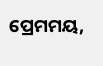ପ୍ରେମମୟ,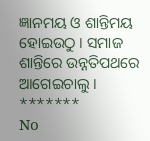ଜ୍ଞାନମୟ ଓ ଶାନ୍ତିମୟ ହୋଇଉଠୁ । ସମାଜ ଶାନ୍ତିରେ ଉନ୍ନତିପଥରେ ଆଗେଇଚାଲୁ ।
*******
No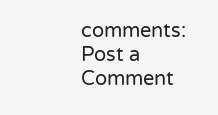comments:
Post a Comment